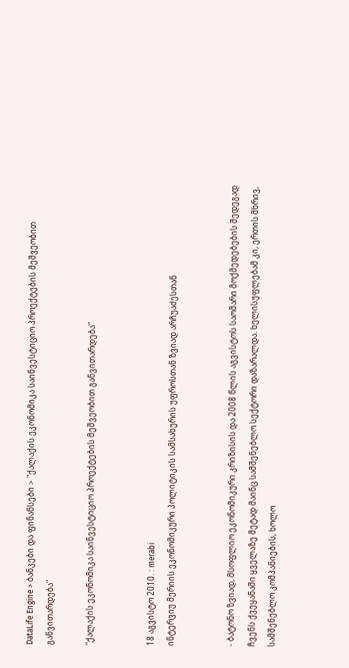DataLife Engine > ბანკები და ფინანსები > "ქალაქის ეკონომიკა საინვესტიციო პროექტების მეშვეობით განვითარდება"

"ქალაქის ეკონომიკა საინვესტიციო პროექტების მეშვეობით განვითარდება"


18 აგვისტო 2010. : merabi
ინტერვიუ მერიის ეკონომიკური პოლიტიკის სამსახურის უფროსთან ზვიად არჩუაძესთან


- ბატონო ზვიად, მსოფლიო ეკონომიკური კრიზისის და 2008 წლის აგვისტოს საომარი მოქმედებების შედეგად ჩვენს ქვეყანაში ყველაზე მეტად მაინც სამშენებლო სექტორი დაზარალდა. ხელისუფლებამ კი, ერთის მხრივ, სამშენებლო კომპანიების, ხოლო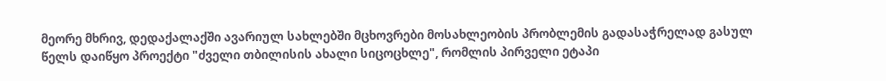მეორე მხრივ, დედაქალაქში ავარიულ სახლებში მცხოვრები მოსახლეობის პრობლემის გადასაჭრელად გასულ წელს დაიწყო პროექტი "ძველი თბილისის ახალი სიცოცხლე", რომლის პირველი ეტაპი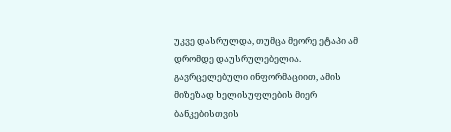უკვე დასრულდა, თუმცა მეორე ეტაპი ამ დრომდე დაუსრულებელია. გავრცელებული ინფორმაციით, ამის მიზეზად ხელისუფლების მიერ ბანკებისთვის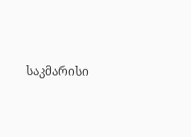საკმარისი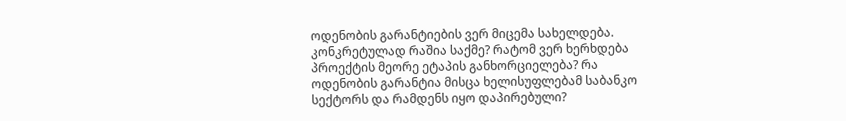ოდენობის გარანტიების ვერ მიცემა სახელდება. კონკრეტულად რაშია საქმე? რატომ ვერ ხერხდება პროექტის მეორე ეტაპის განხორციელება? რა ოდენობის გარანტია მისცა ხელისუფლებამ საბანკო სექტორს და რამდენს იყო დაპირებული?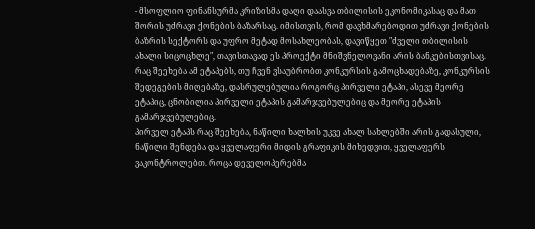- მსოფლიო ფინანსურმა კრიზისმა დაღი დაასვა თბილისის ეკონომიკასაც და მათ შორის უძრავი ქონების ბაზარსაც. იმისთვის, რომ დავხმარებოდით უძრავი ქონების ბაზრის სექტორს და უფრო მეტად მოსახლეობას, დავიწყეთ "ძველი თბილისის ახალი სიცოცხლე", თავისთავად ეს პროექტი მნიშვნელოვანი არის ბანკებისთვისაც. რაც შეეხება ამ ეტაპებს, თუ ჩვენ ვსაუბრობთ კონკურსის გამოცხადებაზე, კონკურსის შედეგების მიღებაზე, დასრულებულია როგორც პირველი ეტაპი, ასევე მეორე ეტაპიც, ცნობილია პირველი ეტაპის გამარჯვებულებიც და მეორე ეტაპის გამარჯვებულებიც.
პირველ ეტაპს რაც შეეხება, ნაწილი ხალხის უკვე ახალ სახლებში არის გადასული, ნაწილი შენდება და ყველაფერი მიდის გრაფიკის მიხედვით, ყველაფერს ვაკონტროლებთ. როცა დეველოპერებმა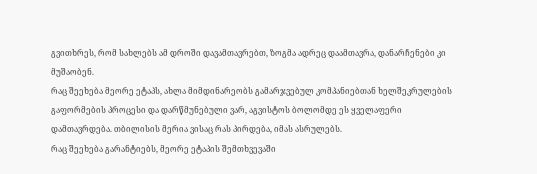გვითხრეს, რომ სახლებს ამ დროში დავამთავრებთ, ზოგმა ადრეც დაამთავრა, დანარჩენები კი მუშაობენ.
რაც შეეხება მეორე ეტაპს, ახლა მიმდინარეობს გამარჯვებულ კომპანიებთან ხელშეკრულების გაფორმების პროცესი და დარწმუნებული ვარ, აგვისტოს ბოლომდე ეს ყველაფერი დამთავრდება. თბილისის მერია ვისაც რას პირდება, იმას ასრულებს.
რაც შეეხება გარანტიებს, მეორე ეტაპის შემთხვევაში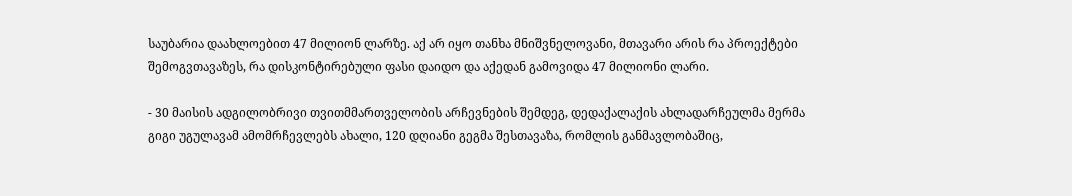საუბარია დაახლოებით 47 მილიონ ლარზე. აქ არ იყო თანხა მნიშვნელოვანი, მთავარი არის რა პროექტები შემოგვთავაზეს, რა დისკონტირებული ფასი დაიდო და აქედან გამოვიდა 47 მილიონი ლარი.

- 30 მაისის ადგილობრივი თვითმმართველობის არჩევნების შემდეგ, დედაქალაქის ახლადარჩეულმა მერმა გიგი უგულავამ ამომრჩევლებს ახალი, 120 დღიანი გეგმა შესთავაზა, რომლის განმავლობაშიც,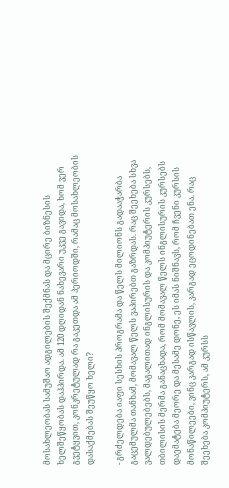მოსახლეობას სამუშაო ადგილების შექმნას და მცირე ბიზნესის ხელშეწყობას დაჰპირდა. ამ 120 დღიდან ნახევარი უკვე გავიდა, ხომ ვერ გვეტყვით, კონკრეტულად რა გაკეთდა ამ პერიოდში, რამაც მოსახლეობის დასაქმებას შეუწყო ხელი?

- გრძელდება იაფი სესხის პროგრამა და წელს მილიონს გადააჭარბა გაცემულმა თანხამ, მომავალ წელს ვაპირებთ გაზრდას. რაც შეეხება სხვა ვალდებულებებს, მაგალითად ინგლისურის და კომპიუტერის კურსებს, თბილისის მერმა განაცხადა, რომ მომავალ წელს ინგლისურის კურსებს დაემატება მეორე და მესამე დონე, ეს იმას ნიშნავს, რომ ჩვენი კურსის მონაწილეები, ვინც კარგად ისწავლის, კარგად ეცოდინებათ ენა. რაც შეეხება კომპიუტერს, ამ კურსს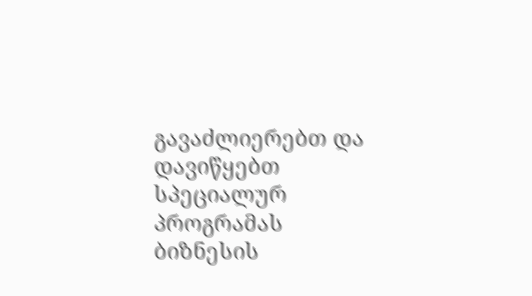გავაძლიერებთ და დავიწყებთ სპეციალურ პროგრამას ბიზნესის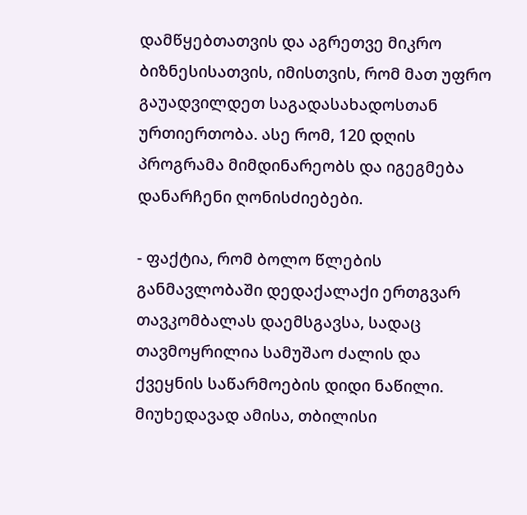დამწყებთათვის და აგრეთვე მიკრო ბიზნესისათვის, იმისთვის, რომ მათ უფრო გაუადვილდეთ საგადასახადოსთან ურთიერთობა. ასე რომ, 120 დღის პროგრამა მიმდინარეობს და იგეგმება დანარჩენი ღონისძიებები.

- ფაქტია, რომ ბოლო წლების განმავლობაში დედაქალაქი ერთგვარ თავკომბალას დაემსგავსა, სადაც თავმოყრილია სამუშაო ძალის და ქვეყნის საწარმოების დიდი ნაწილი. მიუხედავად ამისა, თბილისი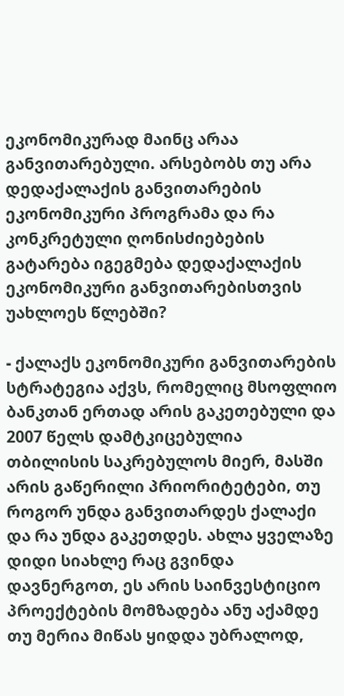ეკონომიკურად მაინც არაა განვითარებული. არსებობს თუ არა დედაქალაქის განვითარების ეკონომიკური პროგრამა და რა კონკრეტული ღონისძიებების გატარება იგეგმება დედაქალაქის ეკონომიკური განვითარებისთვის უახლოეს წლებში?

- ქალაქს ეკონომიკური განვითარების სტრატეგია აქვს, რომელიც მსოფლიო ბანკთან ერთად არის გაკეთებული და 2007 წელს დამტკიცებულია თბილისის საკრებულოს მიერ, მასში არის გაწერილი პრიორიტეტები, თუ როგორ უნდა განვითარდეს ქალაქი და რა უნდა გაკეთდეს. ახლა ყველაზე დიდი სიახლე რაც გვინდა დავნერგოთ, ეს არის საინვესტიციო პროექტების მომზადება ანუ აქამდე თუ მერია მიწას ყიდდა უბრალოდ,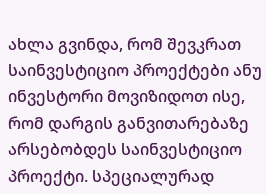ახლა გვინდა, რომ შევკრათ საინვესტიციო პროექტები ანუ ინვესტორი მოვიზიდოთ ისე, რომ დარგის განვითარებაზე არსებობდეს საინვესტიციო პროექტი. სპეციალურად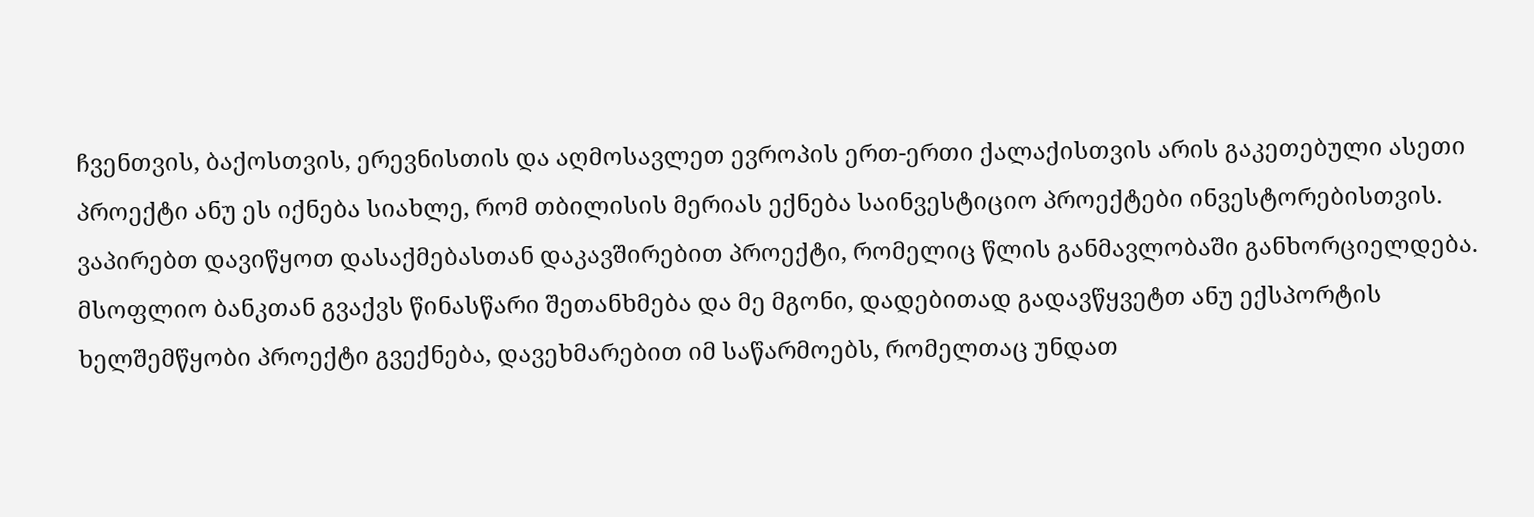ჩვენთვის, ბაქოსთვის, ერევნისთის და აღმოსავლეთ ევროპის ერთ-ერთი ქალაქისთვის არის გაკეთებული ასეთი პროექტი ანუ ეს იქნება სიახლე, რომ თბილისის მერიას ექნება საინვესტიციო პროექტები ინვესტორებისთვის. ვაპირებთ დავიწყოთ დასაქმებასთან დაკავშირებით პროექტი, რომელიც წლის განმავლობაში განხორციელდება. მსოფლიო ბანკთან გვაქვს წინასწარი შეთანხმება და მე მგონი, დადებითად გადავწყვეტთ ანუ ექსპორტის ხელშემწყობი პროექტი გვექნება, დავეხმარებით იმ საწარმოებს, რომელთაც უნდათ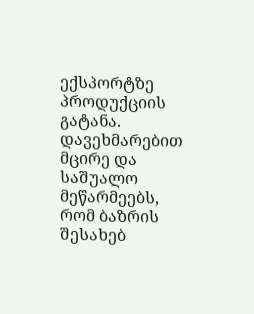ექსპორტზე პროდუქციის გატანა. დავეხმარებით მცირე და საშუალო მეწარმეებს, რომ ბაზრის შესახებ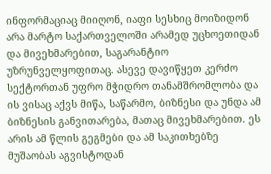ინფორმაციაც მიიღონ, იაფი სესხიც მოიზიდონ არა მარტო საქართველოში არამედ უცხოეთიდან და მივეხმარებით, საგარანტიო უზრუნველყოფითაც. ასევე დავიწყეთ კერძო სექტორთან უფრო მჭიდრო თანამშრომლობა და ის ვისაც აქვს მიწა, საწარმო, ბიზნესი და უნდა ამ ბიზნესის განვითარება, მათაც მივეხმარებით. ეს არის ამ წლის გეგმები და ამ საკითხებზე მუშაობას აგვისტოდან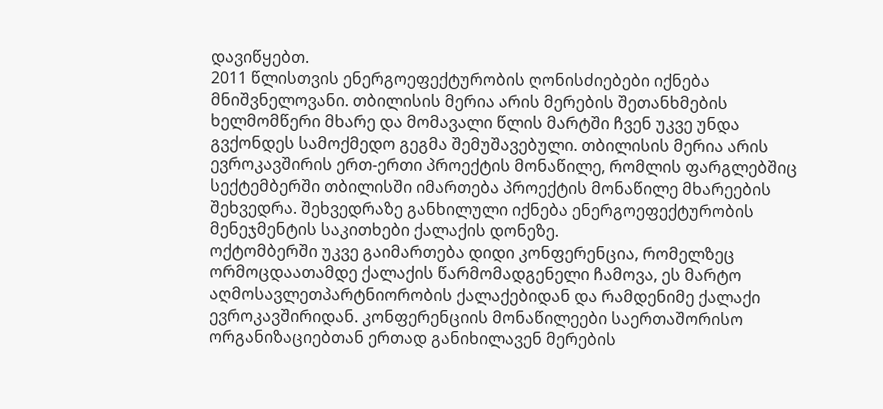დავიწყებთ.
2011 წლისთვის ენერგოეფექტურობის ღონისძიებები იქნება მნიშვნელოვანი. თბილისის მერია არის მერების შეთანხმების ხელმომწერი მხარე და მომავალი წლის მარტში ჩვენ უკვე უნდა გვქონდეს სამოქმედო გეგმა შემუშავებული. თბილისის მერია არის ევროკავშირის ერთ-ერთი პროექტის მონაწილე, რომლის ფარგლებშიც სექტემბერში თბილისში იმართება პროექტის მონაწილე მხარეების შეხვედრა. შეხვედრაზე განხილული იქნება ენერგოეფექტურობის მენეჯმენტის საკითხები ქალაქის დონეზე.
ოქტომბერში უკვე გაიმართება დიდი კონფერენცია, რომელზეც ორმოცდაათამდე ქალაქის წარმომადგენელი ჩამოვა, ეს მარტო აღმოსავლეთპარტნიორობის ქალაქებიდან და რამდენიმე ქალაქი ევროკავშირიდან. კონფერენციის მონაწილეები საერთაშორისო ორგანიზაციებთან ერთად განიხილავენ მერების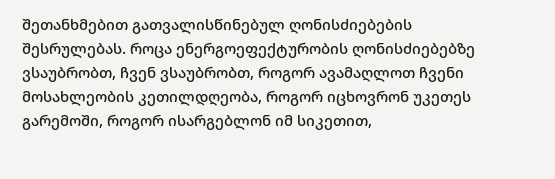შეთანხმებით გათვალისწინებულ ღონისძიებების შესრულებას. როცა ენერგოეფექტურობის ღონისძიებებზე ვსაუბრობთ, ჩვენ ვსაუბრობთ, როგორ ავამაღლოთ ჩვენი მოსახლეობის კეთილდღეობა, როგორ იცხოვრონ უკეთეს გარემოში, როგორ ისარგებლონ იმ სიკეთით,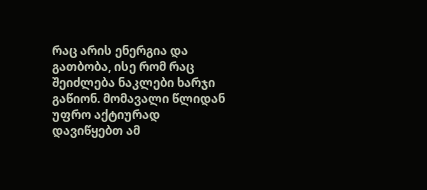რაც არის ენერგია და გათბობა, ისე რომ რაც შეიძლება ნაკლები ხარჯი გაწიონ. მომავალი წლიდან უფრო აქტიურად დავიწყებთ ამ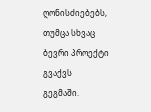ღონისძიებებს, თუმცა სხვაც ბევრი პროექტი გვაქვს გეგმაში.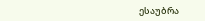ესაუბრა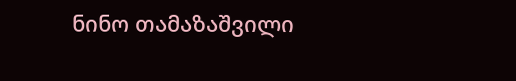ნინო თამაზაშვილი